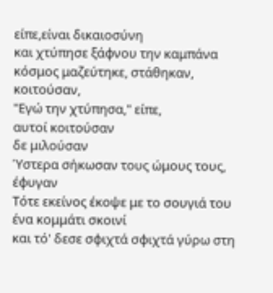είπε,είναι δικαιοσύνη
και χτύπησε ξάφνου την καμπάνα
κόσμος μαζεύτηκε, στάθηκαν, κοιτούσαν,
"Εγώ την χτύπησα," είπε,
αυτοί κοιτούσαν
δε μιλούσαν
Ύστερα σήκωσαν τους ώμους τους, έφυγαν
Τότε εκείνος έκοψε με το σουγιά του ένα κομμάτι σκοινί
και τό' δεσε σφιχτά σφιχτά γύρω στη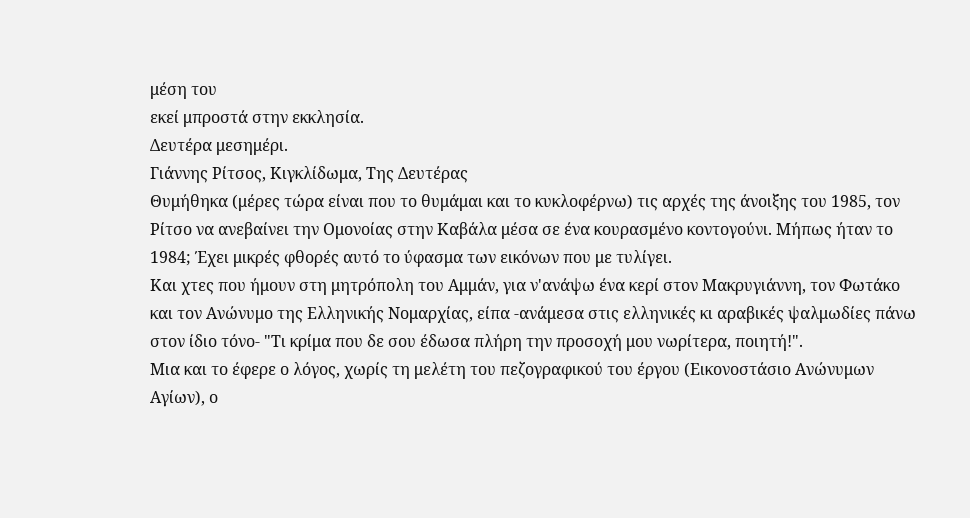μέση του
εκεί μπροστά στην εκκλησία.
Δευτέρα μεσημέρι.
Γιάννης Ρίτσος, Κιγκλίδωμα, Της Δευτέρας
Θυμήθηκα (μέρες τώρα είναι που το θυμάμαι και το κυκλοφέρνω) τις αρχές της άνοιξης του 1985, τον Ρίτσο να ανεβαίνει την Ομονοίας στην Καβάλα μέσα σε ένα κουρασμένο κοντογούνι. Μήπως ήταν το 1984; Έχει μικρές φθορές αυτό το ύφασμα των εικόνων που με τυλίγει.
Και χτες που ήμουν στη μητρόπολη του Αμμάν, για ν'ανάψω ένα κερί στον Μακρυγιάννη, τον Φωτάκο και τον Ανώνυμο της Ελληνικής Νομαρχίας, είπα -ανάμεσα στις ελληνικές κι αραβικές ψαλμωδίες πάνω στον ίδιο τόνο- "Τι κρίμα που δε σου έδωσα πλήρη την προσοχή μου νωρίτερα, ποιητή!".
Μια και το έφερε ο λόγος, χωρίς τη μελέτη του πεζογραφικού του έργου (Εικονοστάσιο Ανώνυμων Αγίων), ο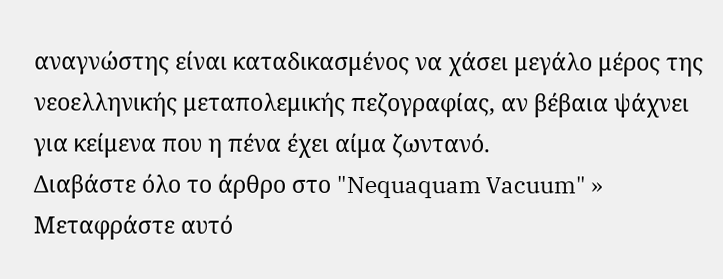αναγνώστης είναι καταδικασμένος να χάσει μεγάλο μέρος της νεοελληνικής μεταπολεμικής πεζογραφίας, αν βέβαια ψάχνει για κείμενα που η πένα έχει αίμα ζωντανό.
Διαβάστε όλο το άρθρο στο "Nequaquam Vacuum" »
Μεταφράστε αυτό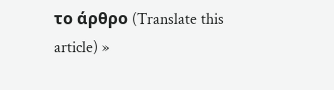το άρθρο (Translate this article) »